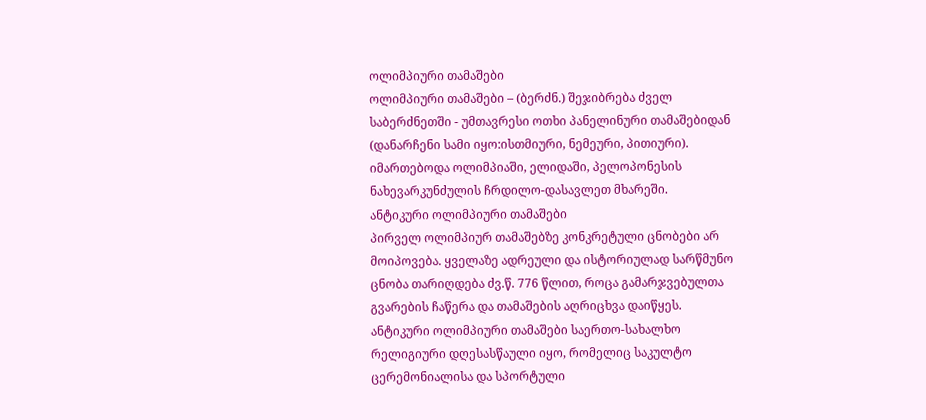ოლიმპიური თამაშები
ოლიმპიური თამაშები – (ბერძნ.) შეჯიბრება ძველ საბერძნეთში - უმთავრესი ოთხი პანელინური თამაშებიდან (დანარჩენი სამი იყო:ისთმიური, ნემეური, პითიური). იმართებოდა ოლიმპიაში, ელიდაში, პელოპონესის ნახევარკუნძულის ჩრდილო-დასავლეთ მხარეში.
ანტიკური ოლიმპიური თამაშები
პირველ ოლიმპიურ თამაშებზე კონკრეტული ცნობები არ მოიპოვება. ყველაზე ადრეული და ისტორიულად სარწმუნო ცნობა თარიღდება ძვ.წ. 776 წლით, როცა გამარჯვებულთა გვარების ჩაწერა და თამაშების აღრიცხვა დაიწყეს.
ანტიკური ოლიმპიური თამაშები საერთო-სახალხო რელიგიური დღესასწაული იყო, რომელიც საკულტო ცერემონიალისა და სპორტული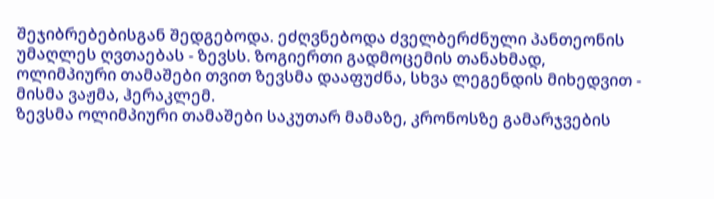შეჯიბრებებისგან შედგებოდა. ეძღვნებოდა ძველბერძნული პანთეონის უმაღლეს ღვთაებას - ზევსს. ზოგიერთი გადმოცემის თანახმად, ოლიმპიური თამაშები თვით ზევსმა დააფუძნა, სხვა ლეგენდის მიხედვით - მისმა ვაჟმა, ჰერაკლემ.
ზევსმა ოლიმპიური თამაშები საკუთარ მამაზე, კრონოსზე გამარჯვების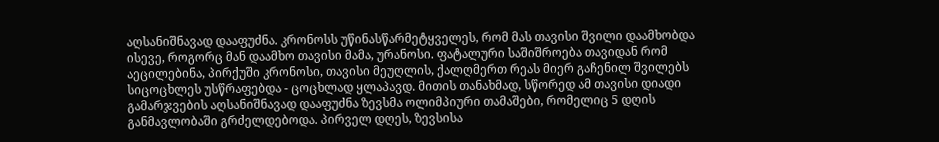აღსანიშნავად დააფუძნა. კრონოსს უწინასწარმეტყველეს, რომ მას თავისი შვილი დაამხობდა ისევე, როგორც მან დაამხო თავისი მამა, ურანოსი. ფატალური საშიშროება თავიდან რომ აეცილებინა, პირქუში კრონოსი, თავისი მეუღლის, ქალღმერთ რეას მიერ გაჩენილ შვილებს სიცოცხლეს უსწრაფებდა - ცოცხლად ყლაპავდ. მითის თანახმად, სწორედ ამ თავისი დიადი გამარჯვების აღსანიშნავად დააფუძნა ზევსმა ოლიმპიური თამაშები, რომელიც 5 დღის განმავლობაში გრძელდებოდა. პირველ დღეს, ზევსისა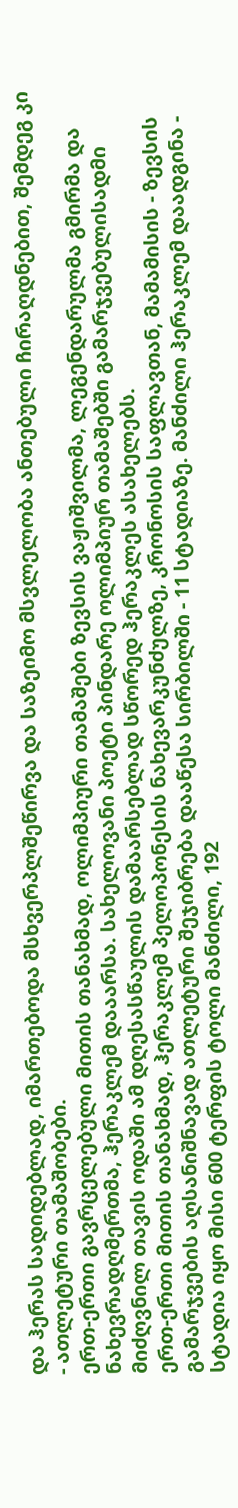და ჰერას სადიდებლად, იმართებოდა მსხვერპლშეწირვა და საზეიმო მსვლელობა ანთებული ჩირაღდნებით, შემდეგ კი - ათლეტური თამაშობები.
ერთ-ერთი გავრცელებული მითის თანახმად, ოლიმპიური თამაშები ზევსის ვაჟიშვილმა, ლეგენდარულმა გმირმა და ნახევრადღმერთმა, ჰერაკლემ დააარსა. სახელოვანი პოეტი პინდარე ოლიმპიურ თამაშებში გამარჯვებულისადმი მიძღვნილ თავის ოდაში ამ დღესასწაულის დამაარსებლად სწორედ ჰერაკლეს ასახელებს.
ერთ-ერთი მითის თანახმად, ჰერაკლემ პელოპონესის ნახევარკუნძულზე, კრონოსის საფლავთან, მამამისის - ზევსის გამარჯვების აღსანიშნავად ათლეტური შეჯიბრება დააწესა სირბილში - 11 სტადიაზე. მანძილი ჰერაკლემ დაადგინა - სტადია იყო მისი 600 ტერფის ტოლი მანძილი, 192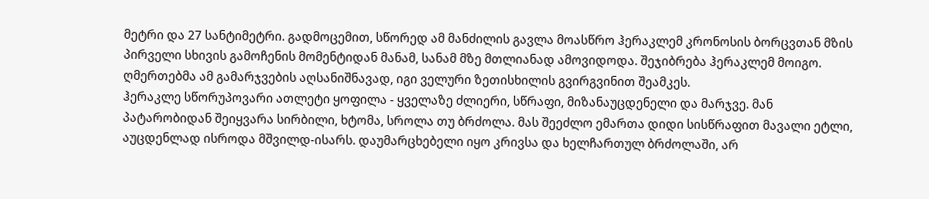მეტრი და 27 სანტიმეტრი. გადმოცემით, სწორედ ამ მანძილის გავლა მოასწრო ჰერაკლემ კრონოსის ბორცვთან მზის პირველი სხივის გამოჩენის მომენტიდან მანამ, სანამ მზე მთლიანად ამოვიდოდა. შეჯიბრება ჰერაკლემ მოიგო. ღმერთებმა ამ გამარჯვების აღსანიშნავად, იგი ველური ზეთისხილის გვირგვინით შეამკეს.
ჰერაკლე სწორუპოვარი ათლეტი ყოფილა - ყველაზე ძლიერი, სწრაფი, მიზანაუცდენელი და მარჯვე. მან პატარობიდან შეიყვარა სირბილი, ხტომა, სროლა თუ ბრძოლა. მას შეეძლო ემართა დიდი სისწრაფით მავალი ეტლი, აუცდენლად ისროდა მშვილდ-ისარს. დაუმარცხებელი იყო კრივსა და ხელჩართულ ბრძოლაში, არ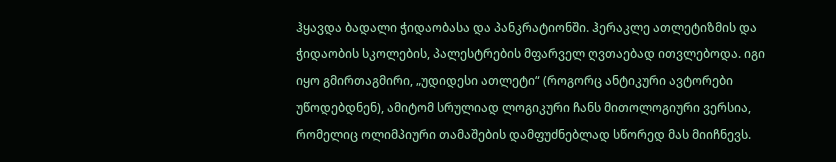ჰყავდა ბადალი ჭიდაობასა და პანკრატიონში. ჰერაკლე ათლეტიზმის და ჭიდაობის სკოლების, პალესტრების მფარველ ღვთაებად ითვლებოდა. იგი იყო გმირთაგმირი, „უდიდესი ათლეტი“ (როგორც ანტიკური ავტორები უწოდებდნენ), ამიტომ სრულიად ლოგიკური ჩანს მითოლოგიური ვერსია, რომელიც ოლიმპიური თამაშების დამფუძნებლად სწორედ მას მიიჩნევს.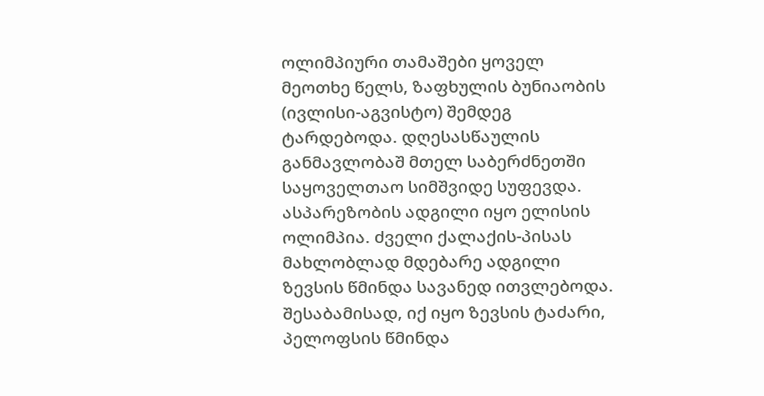ოლიმპიური თამაშები ყოველ მეოთხე წელს, ზაფხულის ბუნიაობის (ივლისი-აგვისტო) შემდეგ ტარდებოდა. დღესასწაულის განმავლობაშ მთელ საბერძნეთში საყოველთაო სიმშვიდე სუფევდა. ასპარეზობის ადგილი იყო ელისის ოლიმპია. ძველი ქალაქის-პისას მახლობლად მდებარე ადგილი ზევსის წმინდა სავანედ ითვლებოდა. შესაბამისად, იქ იყო ზევსის ტაძარი, პელოფსის წმინდა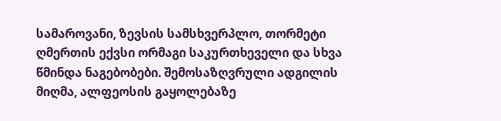სამაროვანი, ზევსის სამსხვერპლო, თორმეტი ღმერთის ექვსი ორმაგი საკურთხეველი და სხვა წმინდა ნაგებობები. შემოსაზღვრული ადგილის მიღმა, ალფეოსის გაყოლებაზე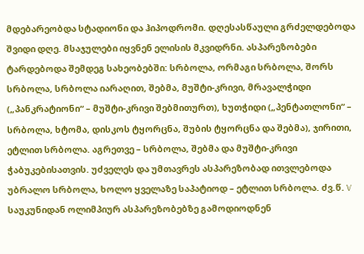მდებარეობდა სტადიონი და ჰიპოდრომი. დღესასწაული გრძელდებოდა შვიდი დღე. მსაჯულები იყვნენ ელისის მკვიდრნი. ასპარეზობები ტარდებოდა შემდეგ სახეობებში: სრბოლა, ორმაგი სრბოლა, შორს სრბოლა, სრბოლა იარაღით, შებმა, მუშტი-კრივი, მრავალჭიდი („პანკრატიონი“ – მუშტი-კრივი შებმითურთ), ხუთჭიდი („პენტათლონი“ – სრბოლა, ხტომა, დისკოს ტყორცნა, შუბის ტყორცნა და შებმა), ჯირითი, ეტლით სრბოლა. აგრეთვე – სრბოლა, შებმა და მუშტი-კრივი ჭაბუკებისათვის. უძველეს და უმთავრეს ასპარეზობად ითვლებოდა უბრალო სრბოლა, ხოლო ყველაზე საპატიოდ – ეტლით სრბოლა. ძვ.წ. V საუკუნიდან ოლიმპიურ ასპარეზობებზე გამოდიოდნენ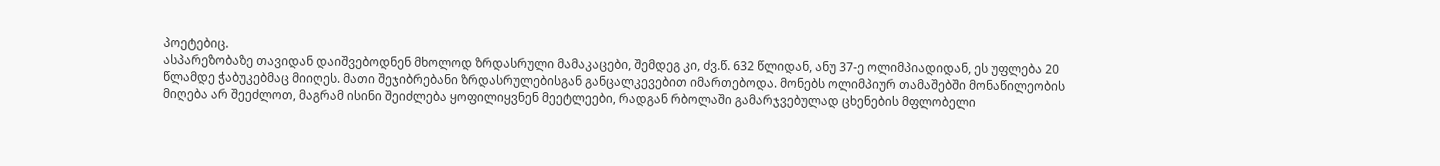პოეტებიც.
ასპარეზობაზე თავიდან დაიშვებოდნენ მხოლოდ ზრდასრული მამაკაცები, შემდეგ კი, ძვ.წ. 632 წლიდან, ანუ 37-ე ოლიმპიადიდან, ეს უფლება 20 წლამდე ჭაბუკებმაც მიიღეს. მათი შეჯიბრებანი ზრდასრულებისგან განცალკევებით იმართებოდა. მონებს ოლიმპიურ თამაშებში მონაწილეობის მიღება არ შეეძლოთ, მაგრამ ისინი შეიძლება ყოფილიყვნენ მეეტლეები, რადგან რბოლაში გამარჯვებულად ცხენების მფლობელი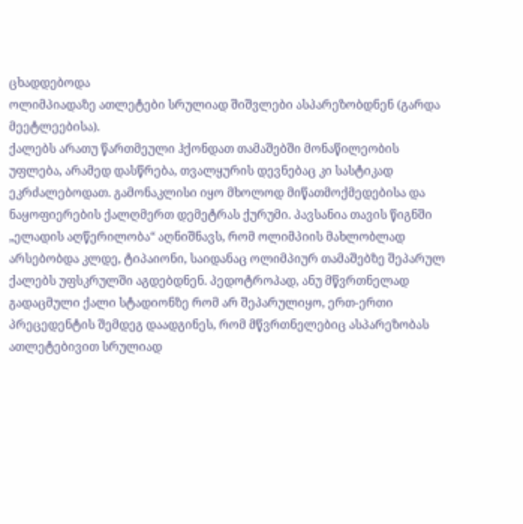ცხადდებოდა
ოლიმპიადაზე ათლეტები სრულიად შიშვლები ასპარეზობდნენ (გარდა მეეტლეებისა).
ქალებს არათუ წართმეული ჰქონდათ თამაშებში მონაწილეობის უფლება, არამედ დასწრება, თვალყურის დევნებაც კი სასტიკად ეკრძალებოდათ. გამონაკლისი იყო მხოლოდ მიწათმოქმედებისა და ნაყოფიერების ქალღმერთ დემეტრას ქურუმი. პავსანია თავის წიგნში „ელადის აღწერილობა“ აღნიშნავს, რომ ოლიმპიის მახლობლად არსებობდა კლდე, ტიპაიონი, საიდანაც ოლიმპიურ თამაშებზე შეპარულ ქალებს უფსკრულში აგდებდნენ. პედოტროპად, ანუ მწვრთნელად გადაცმული ქალი სტადიონზე რომ არ შეპარულიყო, ერთ-ერთი პრეცედენტის შემდეგ დაადგინეს, რომ მწვრთნელებიც ასპარეზობას ათლეტებივით სრულიად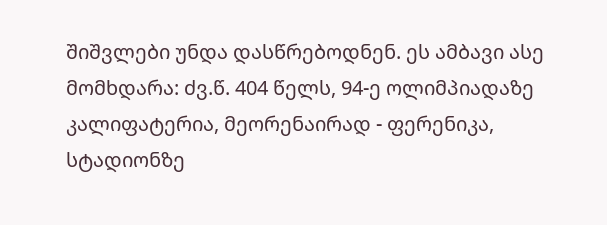შიშვლები უნდა დასწრებოდნენ. ეს ამბავი ასე მომხდარა: ძვ.წ. 404 წელს, 94-ე ოლიმპიადაზე კალიფატერია, მეორენაირად - ფერენიკა, სტადიონზე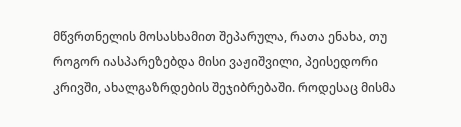მწვრთნელის მოსასხამით შეპარულა, რათა ენახა, თუ როგორ იასპარეზებდა მისი ვაჟიშვილი, პეისედორი კრივში, ახალგაზრდების შეჯიბრებაში. როდესაც მისმა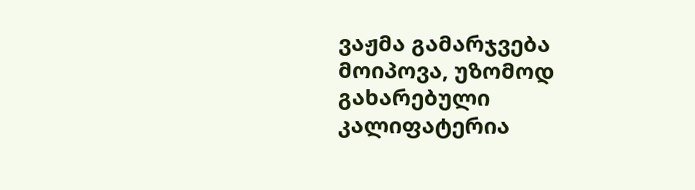ვაჟმა გამარჯვება მოიპოვა, უზომოდ გახარებული კალიფატერია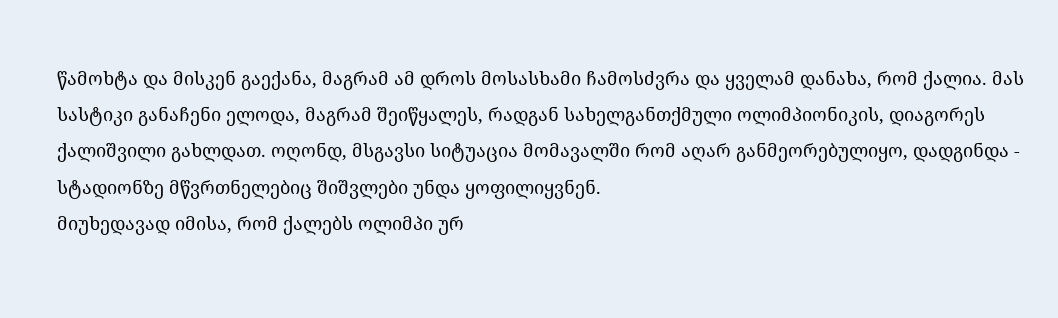წამოხტა და მისკენ გაექანა, მაგრამ ამ დროს მოსასხამი ჩამოსძვრა და ყველამ დანახა, რომ ქალია. მას სასტიკი განაჩენი ელოდა, მაგრამ შეიწყალეს, რადგან სახელგანთქმული ოლიმპიონიკის, დიაგორეს ქალიშვილი გახლდათ. ოღონდ, მსგავსი სიტუაცია მომავალში რომ აღარ განმეორებულიყო, დადგინდა - სტადიონზე მწვრთნელებიც შიშვლები უნდა ყოფილიყვნენ.
მიუხედავად იმისა, რომ ქალებს ოლიმპი ურ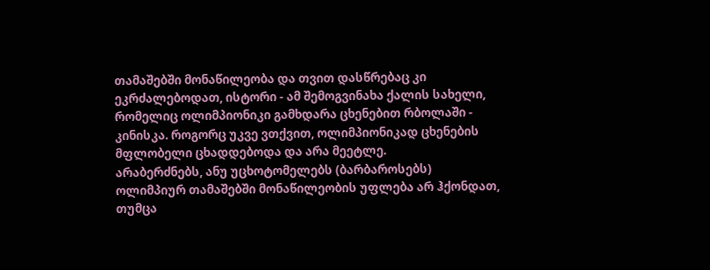თამაშებში მონაწილეობა და თვით დასწრებაც კი ეკრძალებოდათ, ისტორი - ამ შემოგვინახა ქალის სახელი, რომელიც ოლიმპიონიკი გამხდარა ცხენებით რბოლაში - კინისკა. როგორც უკვე ვთქვით, ოლიმპიონიკად ცხენების მფლობელი ცხადდებოდა და არა მეეტლე.
არაბერძნებს, ანუ უცხოტომელებს (ბარბაროსებს) ოლიმპიურ თამაშებში მონაწილეობის უფლება არ ჰქონდათ, თუმცა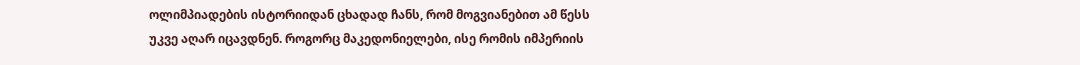ოლიმპიადების ისტორიიდან ცხადად ჩანს, რომ მოგვიანებით ამ წესს უკვე აღარ იცავდნენ. როგორც მაკედონიელები, ისე რომის იმპერიის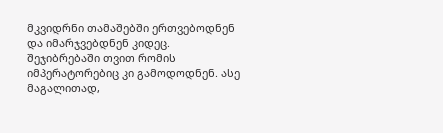მკვიდრნი თამაშებში ერთვებოდნენ და იმარჯვებდნენ კიდეც. შეჯიბრებაში თვით რომის იმპერატორებიც კი გამოდოდნენ. ასე მაგალითად,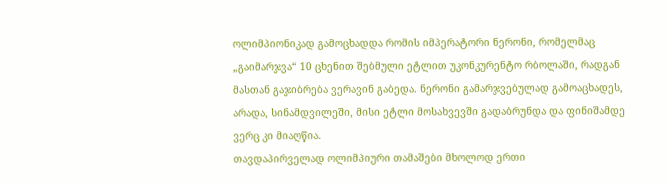ოლიმპიონიკად გამოცხადდა რომის იმპერატორი ნერონი, რომელმაც „გაიმარჯვა“ 10 ცხენით შებმული ეტლით უკონკურენტო რბოლაში, რადგან მასთან გაჯიბრება ვერავინ გაბედა. ნერონი გამარჯვებულად გამოაცხადეს, არადა, სინამდვილეში, მისი ეტლი მოსახვევში გადაბრუნდა და ფინიშამდე ვერც კი მიაღწია.
თავდაპირველად ოლიმპიური თამაშები მხოლოდ ერთი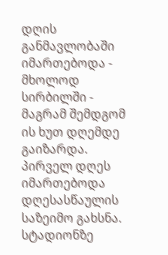დღის განმავლობაში იმართებოდა - მხოლოდ სირბილში - მაგრამ შემდგომ ის ხუთ დღემდე გაიზარდა.
პირველ დღეს იმართებოდა დღესასწაულის საზეიმო გახსნა. სტადიონზე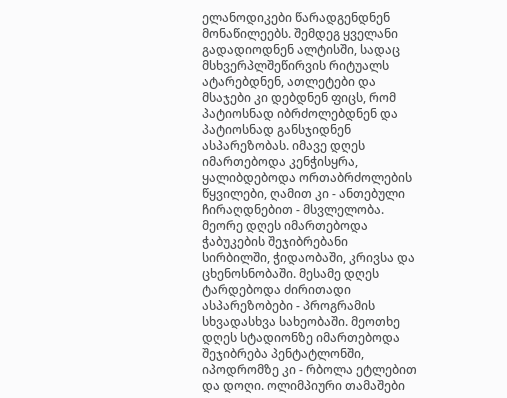ელანოდიკები წარადგენდნენ მონაწილეებს. შემდეგ ყველანი გადადიოდნენ ალტისში, სადაც მსხვერპლშეწირვის რიტუალს ატარებდნენ, ათლეტები და მსაჯები კი დებდნენ ფიცს, რომ პატიოსნად იბრძოლებდნენ და პატიოსნად განსჯიდნენ ასპარეზობას. იმავე დღეს იმართებოდა კენჭისყრა, ყალიბდებოდა ორთაბრძოლების წყვილები, ღამით კი - ანთებული ჩირაღდნებით - მსვლელობა. მეორე დღეს იმართებოდა ჭაბუკების შეჯიბრებანი სირბილში, ჭიდაობაში, კრივსა და ცხენოსნობაში. მესამე დღეს ტარდებოდა ძირითადი ასპარეზობები - პროგრამის სხვადასხვა სახეობაში. მეოთხე დღეს სტადიონზე იმართებოდა შეჯიბრება პენტატლონში, იპოდრომზე კი - რბოლა ეტლებით და დოღი. ოლიმპიური თამაშები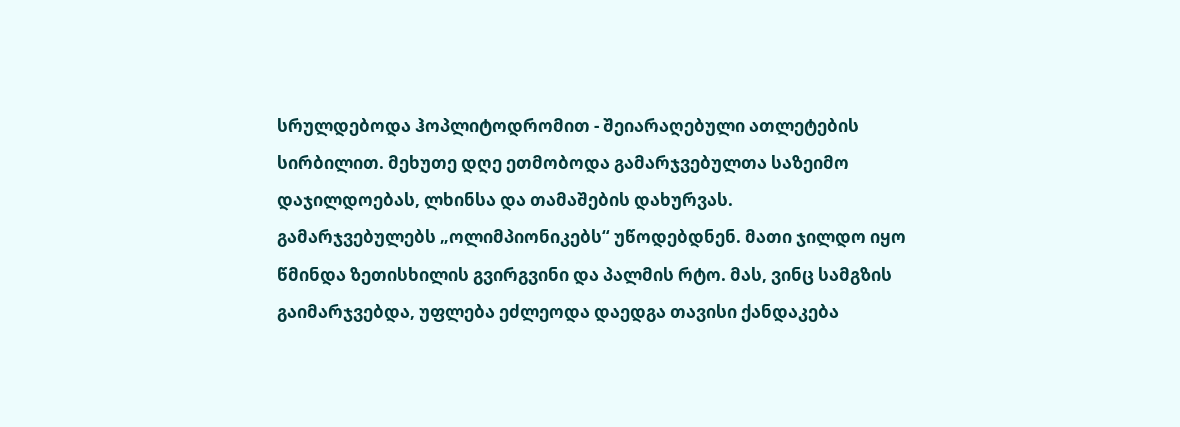სრულდებოდა ჰოპლიტოდრომით - შეიარაღებული ათლეტების სირბილით. მეხუთე დღე ეთმობოდა გამარჯვებულთა საზეიმო დაჯილდოებას, ლხინსა და თამაშების დახურვას.
გამარჯვებულებს „ოლიმპიონიკებს“ უწოდებდნენ. მათი ჯილდო იყო წმინდა ზეთისხილის გვირგვინი და პალმის რტო. მას, ვინც სამგზის გაიმარჯვებდა, უფლება ეძლეოდა დაედგა თავისი ქანდაკება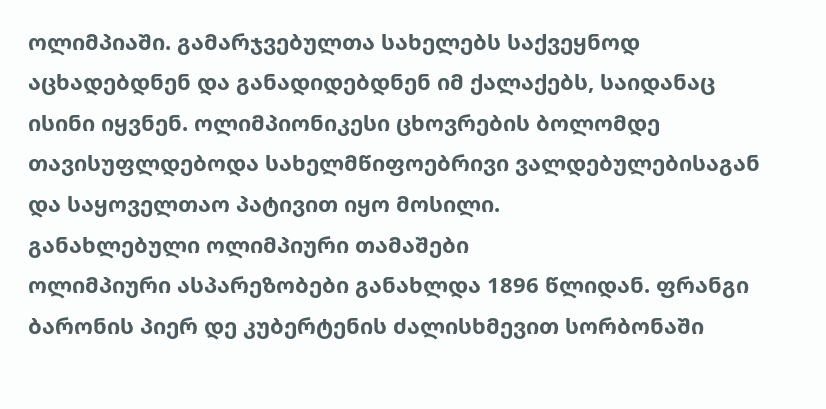ოლიმპიაში. გამარჯვებულთა სახელებს საქვეყნოდ აცხადებდნენ და განადიდებდნენ იმ ქალაქებს, საიდანაც ისინი იყვნენ. ოლიმპიონიკესი ცხოვრების ბოლომდე თავისუფლდებოდა სახელმწიფოებრივი ვალდებულებისაგან და საყოველთაო პატივით იყო მოსილი.
განახლებული ოლიმპიური თამაშები
ოლიმპიური ასპარეზობები განახლდა 1896 წლიდან. ფრანგი ბარონის პიერ დე კუბერტენის ძალისხმევით სორბონაში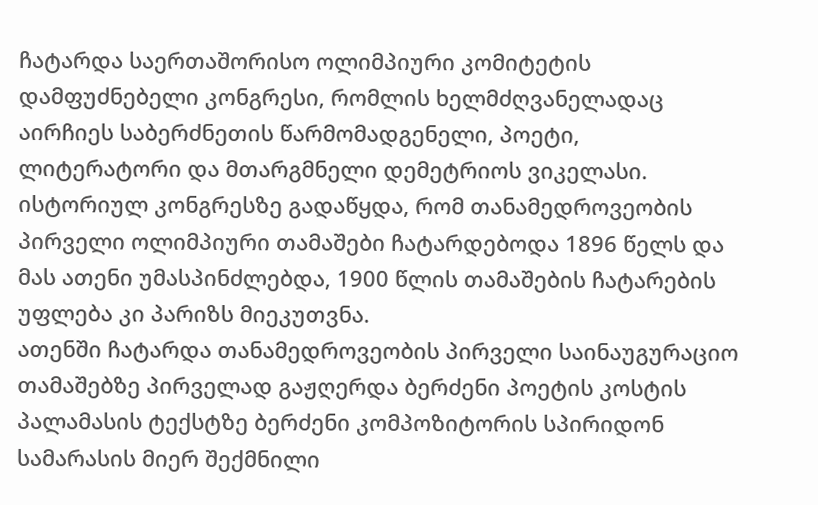ჩატარდა საერთაშორისო ოლიმპიური კომიტეტის დამფუძნებელი კონგრესი, რომლის ხელმძღვანელადაც აირჩიეს საბერძნეთის წარმომადგენელი, პოეტი, ლიტერატორი და მთარგმნელი დემეტრიოს ვიკელასი.
ისტორიულ კონგრესზე გადაწყდა, რომ თანამედროვეობის პირველი ოლიმპიური თამაშები ჩატარდებოდა 1896 წელს და მას ათენი უმასპინძლებდა, 1900 წლის თამაშების ჩატარების უფლება კი პარიზს მიეკუთვნა.
ათენში ჩატარდა თანამედროვეობის პირველი საინაუგურაციო თამაშებზე პირველად გაჟღერდა ბერძენი პოეტის კოსტის პალამასის ტექსტზე ბერძენი კომპოზიტორის სპირიდონ სამარასის მიერ შექმნილი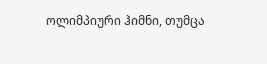ოლიმპიური ჰიმნი, თუმცა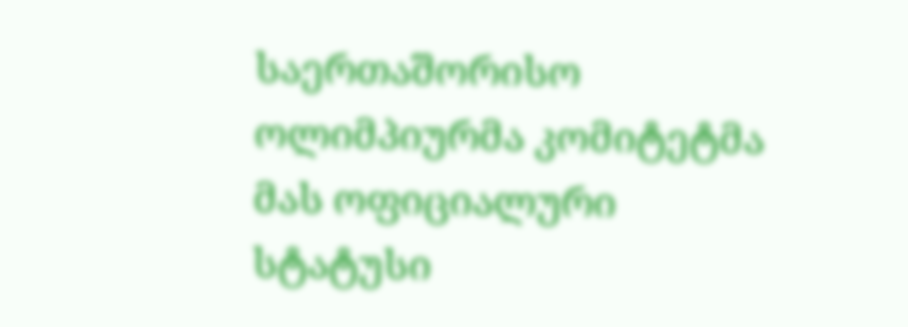საერთაშორისო ოლიმპიურმა კომიტეტმა მას ოფიციალური სტატუსი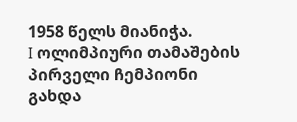1958 წელს მიანიჭა.
I ოლიმპიური თამაშების პირველი ჩემპიონი გახდა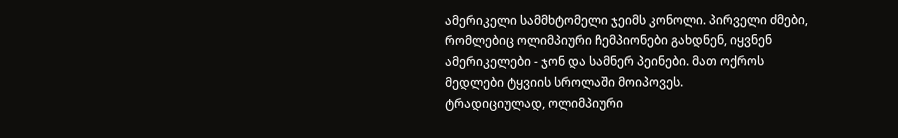ამერიკელი სამმხტომელი ჯეიმს კონოლი. პირველი ძმები, რომლებიც ოლიმპიური ჩემპიონები გახდნენ, იყვნენ ამერიკელები - ჯონ და სამნერ პეინები. მათ ოქროს მედლები ტყვიის სროლაში მოიპოვეს.
ტრადიციულად, ოლიმპიური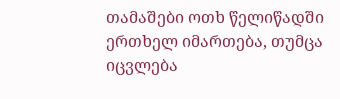თამაშები ოთხ წელიწადში ერთხელ იმართება, თუმცა იცვლება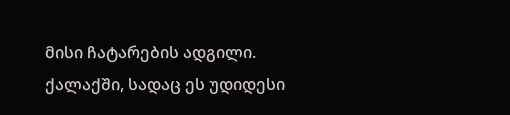მისი ჩატარების ადგილი. ქალაქში, სადაც ეს უდიდესი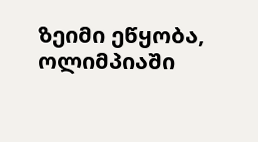ზეიმი ეწყობა, ოლიმპიაში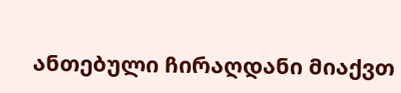ანთებული ჩირაღდანი მიაქვთ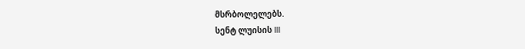მსრბოლელებს.
სენტ ლუისის III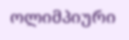ოლიმპიური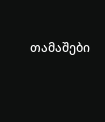თამაშები